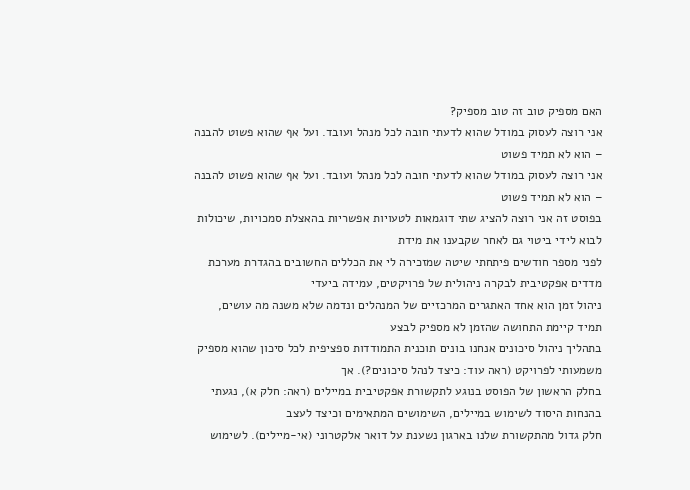האם מספיק טוב זה טוב מספיק?
אני רוצה לעסוק במודל שהוא לדעתי חובה לכל מנהל ועובד. ועל אף שהוא פשוט להבנה – הוא לא תמיד פשוט
אני רוצה לעסוק במודל שהוא לדעתי חובה לכל מנהל ועובד. ועל אף שהוא פשוט להבנה – הוא לא תמיד פשוט
בפוסט זה אני רוצה להציג שתי דוגמאות לטעויות אפשריות בהאצלת סמכויות, שיכולות לבוא לידי ביטוי גם לאחר שקבענו את מידת
לפני מספר חודשים פיתחתי שיטה שמזכירה לי את הכללים החשובים בהגדרת מערכת מדדים אפקטיבית לבקרה ניהולית של פרויקטים, עמידה ביעדי
ניהול זמן הוא אחד האתגרים המרכזיים של המנהלים ונדמה שלא משנה מה עושים, תמיד קיימת התחושה שהזמן לא מספיק לבצע
בתהליך ניהול סיכונים אנחנו בונים תוכנית התמודדות ספציפית לכל סיכון שהוא מספיק משמעותי לפרויקט (ראה עוד: כיצד לנהל סיכונים?). אך
בחלק הראשון של הפוסט בנוגע לתקשורת אפקטיבית במיילים (ראה: חלק א), נגעתי בהנחות היסוד לשימוש במיילים, השימושים המתאימים וכיצד לעצב
חלק גדול מהתקשורת שלנו בארגון נשענת על דואר אלקטרוני (אי-מיילים). לשימוש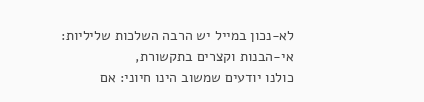לא-נכון במייל יש הרבה השלכות שליליות: אי-הבנות וקצרים בתקשורת,
כולנו יודעים שמשוב הינו חיוני: אם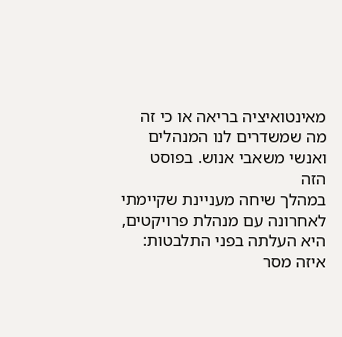מאינטואיציה בריאה או כי זה מה שמשדרים לנו המנהלים ואנשי משאבי אנוש. בפוסט הזה
במהלך שיחה מעניינת שקיימתי לאחרונה עם מנהלת פרויקטים, היא העלתה בפני התלבטות: איזה מסר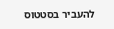להעביר בסטטוס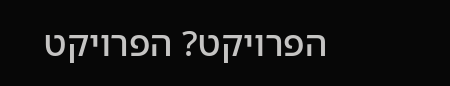הפרויקט? הפרויקט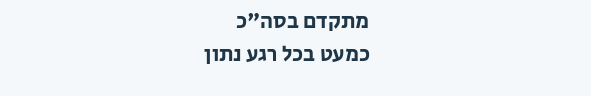מתקדם בסה"כ
כמעט בכל רגע נתון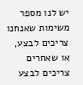יש לנו מספר משימות שאנחנו צריכים לבצע, או שאחרים צריכים לבצע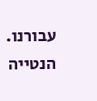עבורנו. הנטייה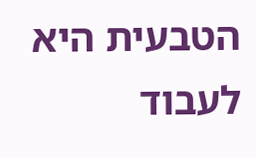הטבעית היא לעבוד